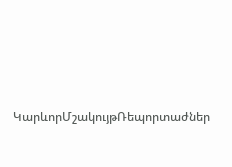ԿարևորՄշակույթՌեպորտաժներ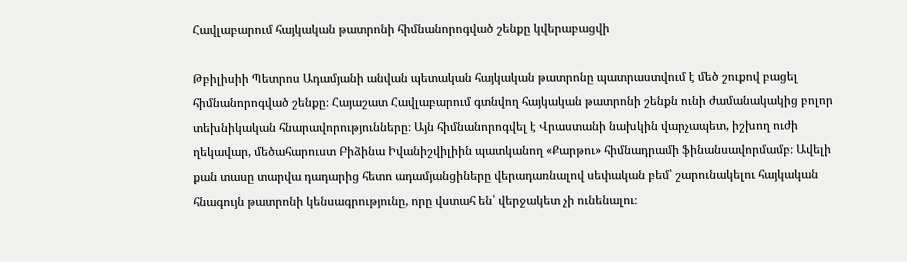Հավլաբարում հայկական թատրոնի հիմնանորոգված շենքը կվերաբացվի

Թբիլիսիի Պետրոս Ադամյանի անվան պետական հայկական թատրոնը պատրաստվում է մեծ շուքով բացել հիմնանորոգված շենքը։ Հայաշատ Հավլաբարում գտնվող հայկական թատրոնի շենքն ունի ժամանակակից բոլոր տեխնիկական հնարավորությունները։ Այն հիմնանորոգվել է Վրաստանի նախկին վարչապետ, իշխող ուժի ղեկավար, մեծահարուստ Բիձինա Իվանիշվիլիին պատկանող «Քարթու» հիմնադրամի ֆինանսավորմամբ։ Ավելի քան տասը տարվա դադարից հետո ադամյանցիները վերադառնալով սեփական բեմ՝ շարունակելու հայկական հնագույն թատրոնի կենսագրությունը, որը վստահ են՝ վերջակետ չի ունենալու։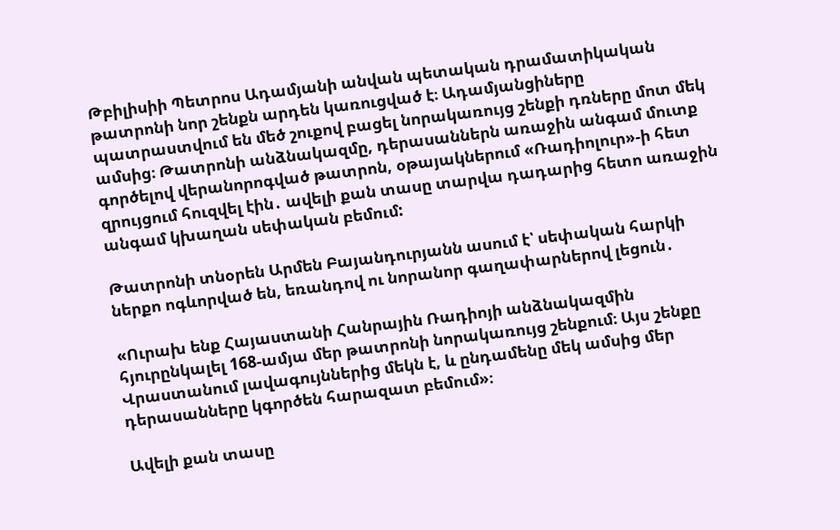Թբիլիսիի Պետրոս Ադամյանի անվան պետական դրամատիկական թատրոնի նոր շենքն արդեն կառուցված է։ Ադամյանցիները պատրաստվում են մեծ շուքով բացել նորակառույց շենքի դռները մոտ մեկ ամսից։ Թատրոնի անձնակազմը, դերասաններն առաջին անգամ մուտք գործելով վերանորոգված թատրոն, օթայակներում «Ռադիոլուր»-ի հետ զրույցում հուզվել էին․ ավելի քան տասը տարվա դադարից հետո առաջին անգամ կխաղան սեփական բեմում:

Թատրոնի տնօրեն Արմեն Բայանդուրյանն ասում է՝ սեփական հարկի ներքո ոգևորված են, եռանդով ու նորանոր գաղափարներով լեցուն․

«Ուրախ ենք Հայաստանի Հանրային Ռադիոյի անձնակազմին հյուրընկալել 168-ամյա մեր թատրոնի նորակառույց շենքում։ Այս շենքը Վրաստանում լավագույններից մեկն է, և ընդամենը մեկ ամսից մեր դերասանները կգործեն հարազատ բեմում»։

Ավելի քան տասը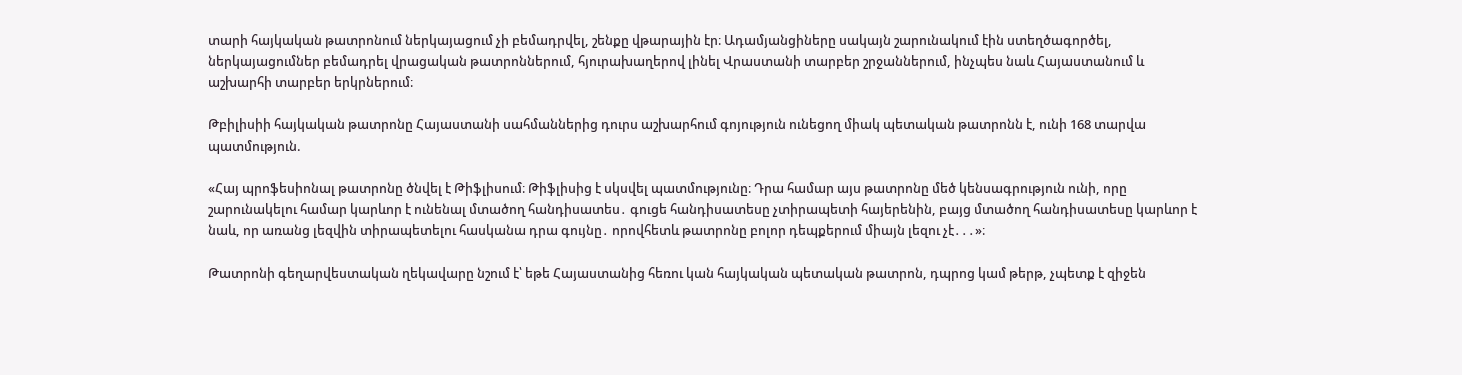տարի հայկական թատրոնում ներկայացում չի բեմադրվել, շենքը վթարային էր։ Ադամյանցիները սակայն շարունակում էին ստեղծագործել, ներկայացումներ բեմադրել վրացական թատրոններում, հյուրախաղերով լինել Վրաստանի տարբեր շրջաններում, ինչպես նաև Հայաստանում և աշխարհի տարբեր երկրներում։

Թբիլիսիի հայկական թատրոնը Հայաստանի սահմաններից դուրս աշխարհում գոյություն ունեցող միակ պետական թատրոնն է, ունի 168 տարվա պատմություն.

«Հայ պրոֆեսիոնալ թատրոնը ծնվել է Թիֆլիսում։ Թիֆլիսից է սկսվել պատմությունը։ Դրա համար այս թատրոնը մեծ կենսագրություն ունի, որը շարունակելու համար կարևոր է ունենալ մտածող հանդիսատես․ գուցե հանդիսատեսը չտիրապետի հայերենին, բայց մտածող հանդիսատեսը կարևոր է նաև, որ առանց լեզվին տիրապետելու հասկանա դրա գույնը․ որովհետև թատրոնը բոլոր դեպքերում միայն լեզու չէ․․․»։

Թատրոնի գեղարվեստական ղեկավարը նշում է՝ եթե Հայաստանից հեռու կան հայկական պետական թատրոն, դպրոց կամ թերթ, չպետք է զիջեն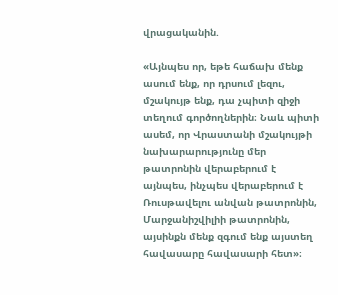վրացականին.

«Այնպես որ, եթե հաճախ մենք ասում ենք, որ դրսում լեզու, մշակույթ ենք, դա չպիտի զիջի տեղում գործողներին։ Նաև պիտի ասեմ, որ Վրաստանի մշակույթի նախարարությունը մեր թատրոնին վերաբերում է այնպես, ինչպես վերաբերում է Ռուսթավելու անվան թատրոնին, Մարջանիշվիլիի թատրոնին, այսինքն մենք զգում ենք այստեղ հավասարը հավասարի հետ»։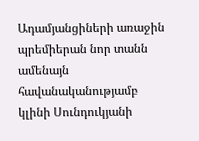Ադամյանցիների առաջին պրեմիերան նոր տանն ամենայն հավանականությամբ կլինի Սունդուկյանի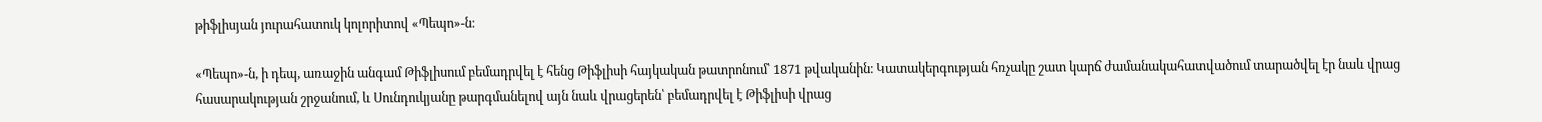թիֆլիսյան յուրահատուկ կոլորիտով «Պեպո»-ն։

«Պեպո»-ն, ի դեպ, առաջին անգամ Թիֆլիսում բեմադրվել է հենց Թիֆլիսի հայկական թատրոնում՝ 1871 թվականին։ Կատակերգության հռչակը շատ կարճ ժամանակահատվածում տարածվել էր նաև վրաց հասարակության շրջանում, և Սունդուկյանը թարգմանելով այն նաև վրացերեն՝ բեմադրվել է Թիֆլիսի վրաց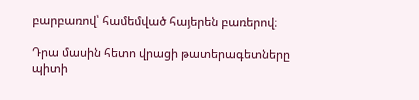բարբառով՝ համեմված հայերեն բառերով։

Դրա մասին հետո վրացի թատերագետները պիտի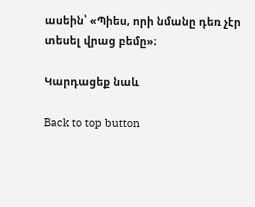ասեին՝ «Պիես, որի նմանը դեռ չէր տեսել վրաց բեմը»։

Կարդացեք նաև

Back to top button